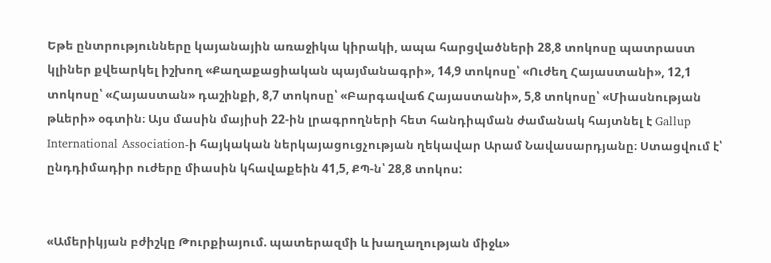Եթե ընտրությունները կայանային առաջիկա կիրակի, ապա հարցվածների 28,8 տոկոսը պատրաստ կլիներ քվեարկել իշխող «Քաղաքացիական պայմանագրի», 14,9 տոկոսը՝ «Ուժեղ Հայաստանի», 12,1 տոկոսը՝ «Հայաստան» դաշինքի, 8,7 տոկոսը՝ «Բարգավաճ Հայաստանի», 5,8 տոկոսը՝ «Միասնության թևերի» օգտին։ Այս մասին մայիսի 22-ին լրագրողների հետ հանդիպման ժամանակ հայտնել է Gallup International Association-ի հայկական ներկայացուցչության ղեկավար Արամ Նավասարդյանը։ Ստացվում է՝ ընդդիմադիր ուժերը միասին կհավաքեին 41,5, ՔՊ-ն՝ 28,8 տոկոս:


«Ամերիկյան բժիշկը Թուրքիայում. պատերազմի և խաղաղության միջև»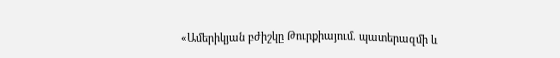«Ամերիկյան բժիշկը Թուրքիայում. պատերազմի և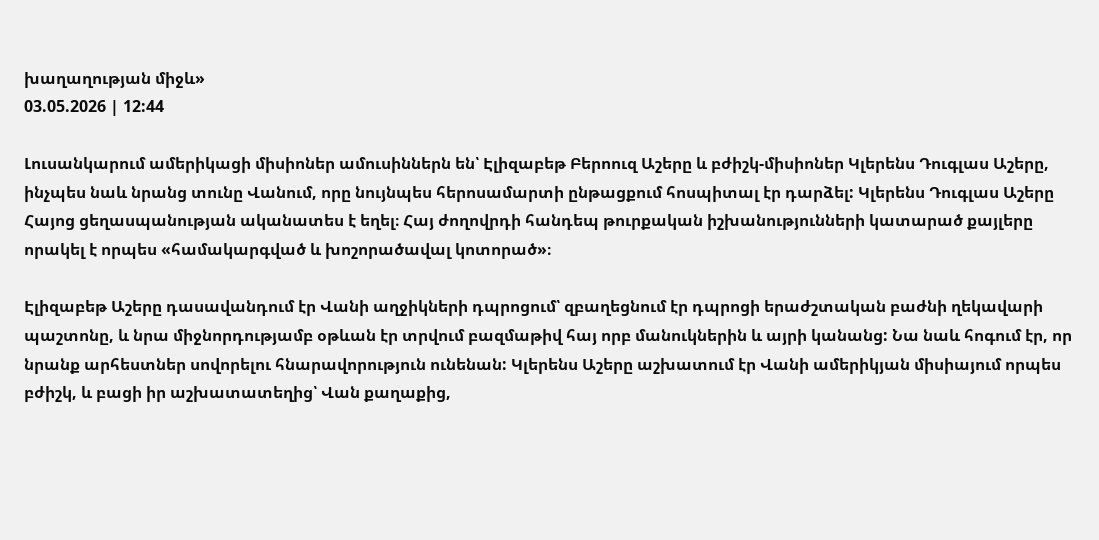խաղաղության միջև»
03.05.2026 | 12:44

Լուսանկարում ամերիկացի միսիոներ ամուսիններն են՝ Էլիզաբեթ Բերոուզ Աշերը և բժիշկ-միսիոներ Կլերենս Դուգլաս Աշերը, ինչպես նաև նրանց տունը Վանում, որը նույնպես հերոսամարտի ընթացքում հոսպիտալ էր դարձել: Կլերենս Դուգլաս Աշերը Հայոց ցեղասպանության ականատես է եղել։ Հայ ժողովրդի հանդեպ թուրքական իշխանությունների կատարած քայլերը որակել է որպես «համակարգված և խոշորածավալ կոտորած»։

Էլիզաբեթ Աշերը դասավանդում էր Վանի աղջիկների դպրոցում՝ զբաղեցնում էր դպրոցի երաժշտական բաժնի ղեկավարի պաշտոնը, և նրա միջնորդությամբ օթևան էր տրվում բազմաթիվ հայ որբ մանուկներին և այրի կանանց: Նա նաև հոգում էր, որ նրանք արհեստներ սովորելու հնարավորություն ունենան: Կլերենս Աշերը աշխատում էր Վանի ամերիկյան միսիայում որպես բժիշկ, և բացի իր աշխատատեղից՝ Վան քաղաքից,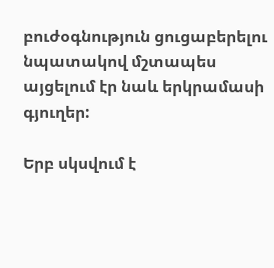բուժօգնություն ցուցաբերելու նպատակով մշտապես այցելում էր նաև երկրամասի գյուղեր:

Երբ սկսվում է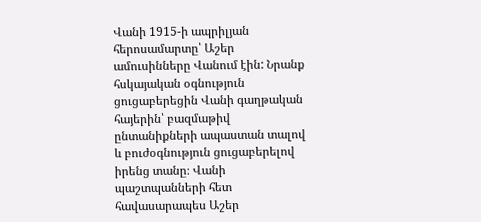Վանի 1915-ի ապրիլյան հերոսամարտը՝ Աշեր ամուսինները Վանում էին: Նրանք հսկայական օգնություն ցուցաբերեցին Վանի գաղթական հայերին՝ բազմաթիվ ընտանիքների ապաստան տալով և բուժօգնություն ցուցաբերելով իրենց տանը։ Վանի պաշտպանների հետ հավասարապես Աշեր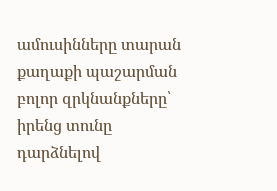ամուսինները տարան քաղաքի պաշարման բոլոր զրկնանքները՝ իրենց տունը դարձնելով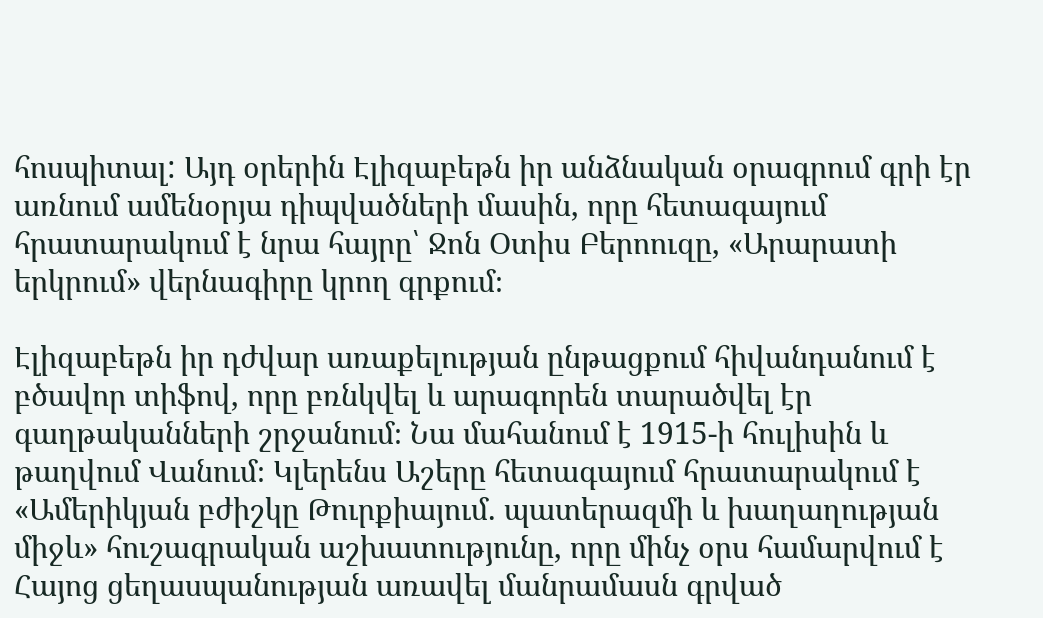հոսպիտալ: Այդ օրերին Էլիզաբեթն իր անձնական օրագրում գրի էր առնում ամենօրյա դիպվածների մասին, որը հետագայում հրատարակում է նրա հայրը՝ Ջոն Օտիս Բերոուզը, «Արարատի երկրում» վերնագիրը կրող գրքում։

Էլիզաբեթն իր դժվար առաքելության ընթացքում հիվանդանում է բծավոր տիֆով, որը բռնկվել և արագորեն տարածվել էր գաղթականների շրջանում։ Նա մահանում է 1915-ի հուլիսին և թաղվում Վանում։ Կլերենս Աշերը հետագայում հրատարակում է «Ամերիկյան բժիշկը Թուրքիայում. պատերազմի և խաղաղության միջև» հուշագրական աշխատությունը, որը մինչ օրս համարվում է Հայոց ցեղասպանության առավել մանրամասն գրված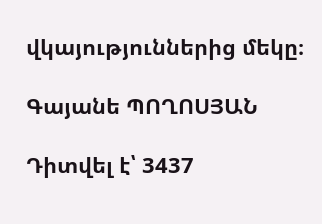վկայություններից մեկը։

Գայանե ՊՈՂՈՍՅԱՆ

Դիտվել է՝ 3437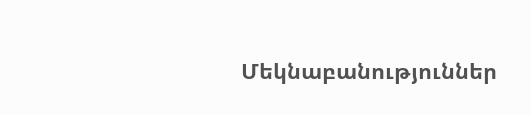Մեկնաբանություններ